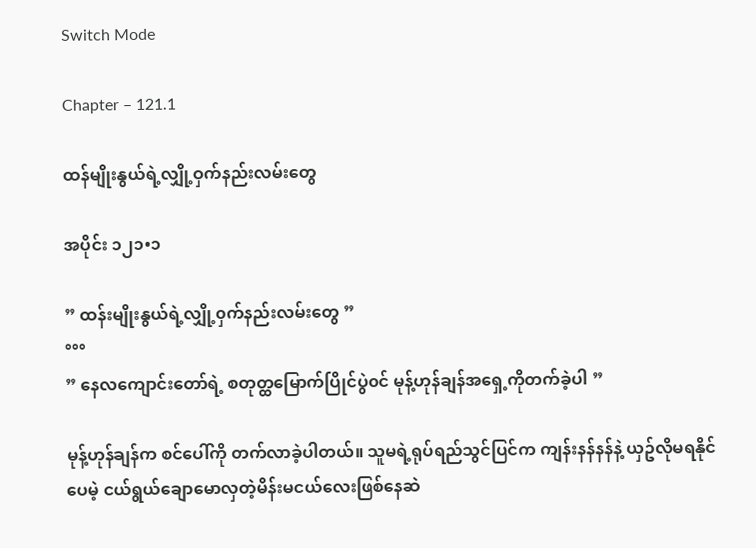Switch Mode

Chapter – 121.1

ထန်မျိုးနွယ်ရဲ့လျှို့ဝှက်နည်းလမ်းတွေ

အပိုင်း ၁၂၁•၁

” ထန်းမျိုးနွယ်ရဲ့လျှို့၀ှက်နည်းလမ်းတွေ ”
°°°
” နေလကျောင်းတော်ရဲ့ စတုတ္ထမြောက်ပြိုင်ပွဲ၀င် မုန့်ဟုန်ချန်အရှေ့ကိုတက်ခဲ့ပါ ”

မုန့်ဟုန်ချန်က စင်ပေါ်ကို တက်လာခဲ့ပါတယ်။ သူမရဲ့ရုပ်ရည်သွင်ပြင်က ကျန်းနန်နန်နဲ့ ယှဥ်လိုမရနိုင်ပေမဲ့ ငယ်ရွယ်ချောမောလှတဲ့မိန်းမငယ်လေးဖြစ်နေဆဲ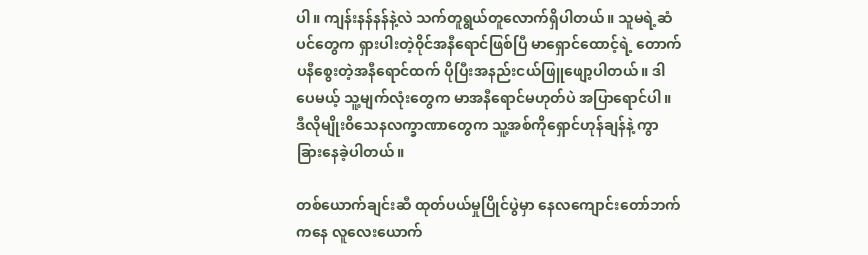ပါ။ ကျန်းနန်နန်နဲ့လဲ သက်တူရွယ်တူလောက်ရှိပါတယ်။ သူမရဲ့ဆံပင်တွေက ရှားပါးတဲ့၀ိုင်အနီရောင်ဖြစ်ပြီ မာရှောင်ထောင့်ရဲ့ တောက်ပနီစွေးတဲ့အနီရောင်ထက် ပိုပြီးအနည်းငယ်ဖြူဖျော့ပါတယ်။ ဒါပေမယ့် သူ့မျက်လုံးတွေက မာအနီရောင်မဟုတ်ပဲ အပြာရောင်ပါ။ ဒီလိုမျိုး၀ိသေနလက္ခာဏာတွေက သူ့အစ်ကိုရှောင်ဟုန်ချန်နဲ့ ကွာခြားနေခဲ့ပါတယ်။

တစ်ယောက်ချင်းဆီ ထုတ်ပယ်မှုပြိုင်ပွဲမှာ နေလကျောင်းတော်ဘက်ကနေ လူလေးယောက်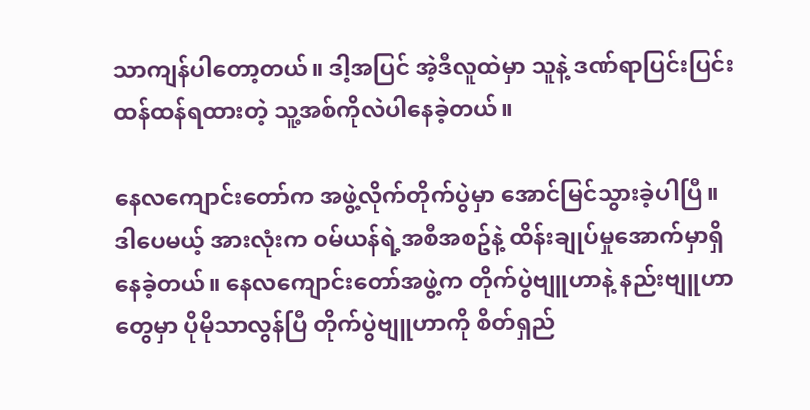သာကျန်ပါတော့တယ်။ ဒါ့အပြင် အဲ့ဒီလူထဲမှာ သူနဲ့ ဒဏ်ရာပြင်းပြင်းထန်ထန်ရထားတဲ့ သူ့အစ်ကိုလဲပါနေခဲ့တယ်။

နေလကျောင်းတော်က အဖွဲ့လိုက်တိုက်ပွဲမှာ အောင်မြင်သွားခဲ့ပါပြီ။ ဒါပေမယ့် အားလုံးက ၀မ်ယန်ရဲ့အစီအစဥ်နဲ့ ထိန်းချုပ်မှုအောက်မှာရှိနေခဲ့တယ်။ နေလကျောင်းတော်အဖွဲ့က တိုက်ပွဲဗျူဟာနဲ့ နည်းဗျူဟာတွေမှာ ပိုမိုသာလွန်ပြီ တိုက်ပွဲဗျူဟာကို စိတ်ရှည်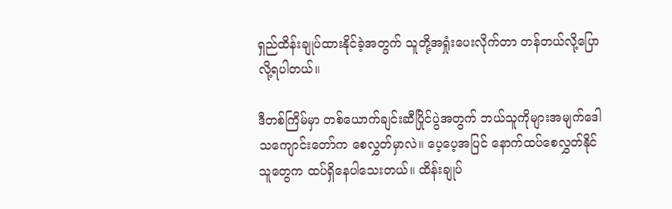ရှည်ထိန်းချုပ်ထားနိုင်ခဲ့အတွက် သူတို့အရှုံးပေးလိုက်တာ တန်တယ်လို့ပြောလို့ရပါတယ်။

ဒီတစ်ကြိမ်မှာ တစ်ယောက်ချင်းဆီပြိုင်ပွဲအတွက် ဘယ်သူကိုများအမျက်ဒေါသကျောင်းတော်က စေလွှတ်မှာလဲ။ ပေ့ပေ့အပြင် နောက်ထပ်စေလွှတ်နိုင်သူတွေက ထပ်ရှိနေပါသေးတယ်။ ထိန်းချုပ်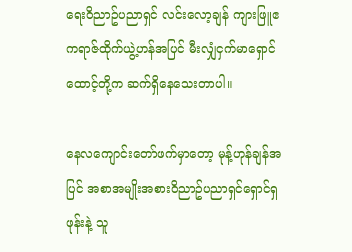ရေး၀ိညာဥ်ပညာရှင် လင်းလော့ချန် ကျားဖြူဧကရာဇ်ထိုက်ယွဲ့ဟန်အပြင် မီးလျှံငှက်မာရှောင်ထောင့်တို့က ဆက်ရှိနေသေးတာပါ။

နေလကျောင်းတော်ဖက်မှာတော့ မုန့်ဟုန်ချန်အပြင် အစာအမျိုးအစား၀ိညာဥ်ပညာရှင်ရှောင်ရှဖုန်းနဲ့ သူ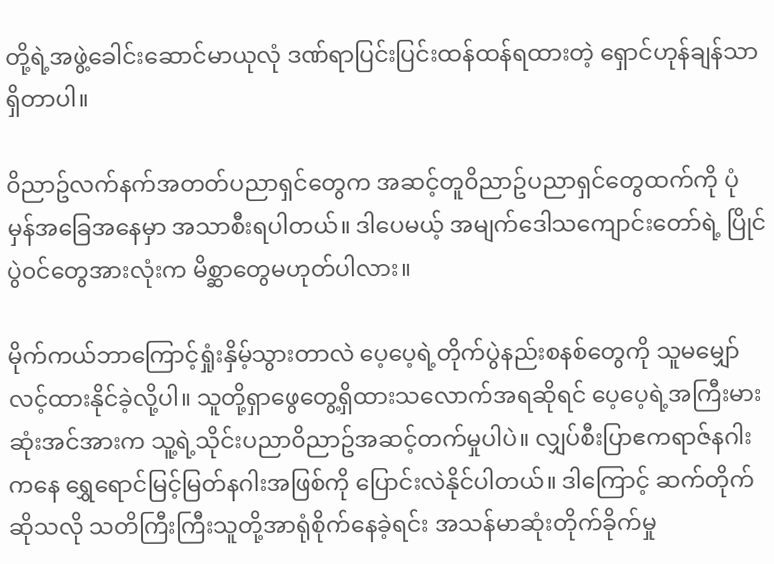တို့ရဲ့အဖွဲ့ခေါင်းဆောင်မာယုလုံ ဒဏ်ရာပြင်းပြင်းထန်ထန်ရထားတဲ့ ရှောင်ဟုန်ချန်သာရှိတာပါ။

၀ိညာဥ်လက်နက်အတတ်ပညာရှင်တွေက အဆင့်တူ၀ိညာဥ်ပညာရှင်တွေထက်ကို ပုံမှန်အခြေအနေမှာ အသာစီးရပါတယ်။ ဒါပေမယ့် အမျက်ဒေါသကျောင်းတော်ရဲ့ ပြိုင်ပွဲ၀င်တွေအားလုံးက မိစ္ဆာတွေမဟုတ်ပါလား။

မိုက်ကယ်ဘာကြောင့်ရှုံးနှိမ့်သွားတာလဲ ပေ့ပေ့ရဲ့တိုက်ပွဲနည်းစနစ်တွေကို သူမမျှော်လင့်ထားနိုင်ခဲ့လို့ပါ။ သူတို့ရှာဖွေတွေ့ရှိထားသလောက်အရဆိုရင် ပေ့ပေ့ရဲ့အကြီးမားဆုံးအင်အားက သူ့ရဲ့သိုင်းပညာ၀ိညာဥ်အဆင့်တက်မှုပါပဲ။ လျှပ်စီးပြာဧကရာဇ်နဂါးကနေ ရွှေရောင်မြင့်မြတ်နဂါးအဖြစ်ကို ပြောင်းလဲနိုင်ပါတယ်။ ဒါကြောင့် ဆက်တိုက်ဆိုသလို သတိကြီးကြီးသူတို့အာရုံစိုက်နေခဲ့ရင်း အသန်မာဆုံးတိုက်ခိုက်မှု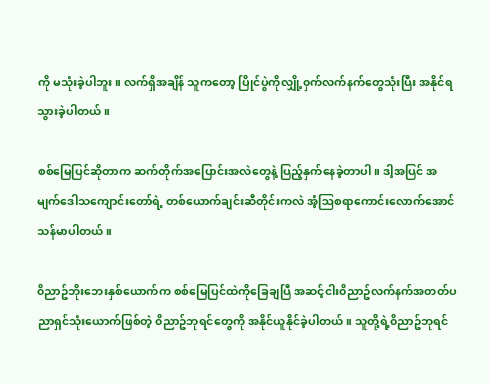ကို မသုံးခဲ့ပါဘူး။ လက်ရှိအချိန် သူကတော့ ပြိုင်ပွဲကိုလျှို့၀ှက်လက်နက်တွေသုံးပြီး အနိုင်ရသွားခဲ့ပါတယ်။

စစ်မြေပြင်ဆိုတာက ဆက်တိုက်အပြောင်းအလဲတွေနဲ့ ပြည့်နှက်နေခဲ့တာပါ။ ဒါ့အပြင် အမျက်ဒေါသကျောင်းတော်ရဲ့ တစ်ယောက်ချင်းဆီတိုင်းကလဲ အံ့ဩစရာကောင်းလောက်အောင် သန်မာပါတယ်။

၀ိညာဥ်ဘိုးဘေးနှစ်ယောက်က စစ်မြေပြင်ထဲကိုခြေချပြီ အဆင့်ငါး၀ိညာဥ်လက်နက်အတတ်ပညာရှင်သုံးယောက်ဖြစ်တဲ့ ၀ိညာဥ်ဘုရင်တွေကို အနိုင်ယူနိုင်ခဲ့ပါတယ်။ သူတို့ရဲ့၀ိညာဥ်ဘုရင်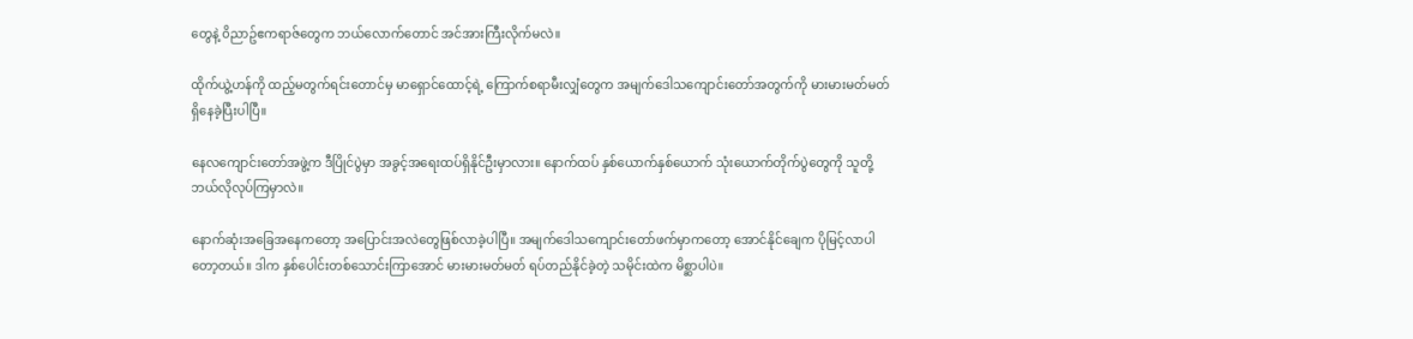တွေနဲ့ ၀ိညာဥ်ဧကရာဇ်တွေက ဘယ်လောက်တောင် အင်အားကြီးလိုက်မလဲ။

ထိုက်ယွဲ့ဟန်ကို ထည့်မတွက်ရင်းတောင်မှ မာရှောင်ထောင့်ရဲ့ ကြောက်စရာမီးလျှံတွေက အမျက်ဒေါသကျောင်းတော်အတွက်ကို မားမားမတ်မတ်ရှိနေခဲ့ပြီးပါပြီ။

နေလကျောင်းတော်အဖွဲ့က ဒီပြိုင်ပွဲမှာ အခွင့်အရေးထပ်ရှိနိုင်ဦးမှာလား။ နောက်ထပ် နှစ်ယောက်နှစ်ယောက် သုံးယောက်တိုက်ပွဲတွေကို သူတို့ဘယ်လိုလုပ်ကြမှာလဲ။

နောက်ဆုံးအခြေအနေကတော့ အပြောင်းအလဲတွေဖြစ်လာခဲ့ပါပြီ။ အမျက်ဒေါသကျောင်းတော်ဖက်မှာကတော့ အောင်နိုင်ချေက ပိုမြင့်လာပါတော့တယ်။ ဒါက နှစ်ပေါင်းတစ်သောင်းကြာအောင် မားမားမတ်မတ် ရပ်တည်နိုင်ခဲ့တဲ့ သမိုင်းထဲက မိစ္ဆာပါပဲ။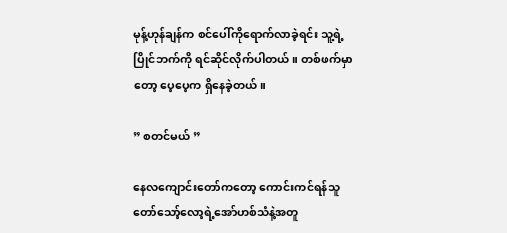မုန့်ဟုန်ချန်က စင်ပေါ်ကိုရောက်လာခဲ့ရင်း သူ့ရဲ့ပြိုင်ဘက်ကို ရင်ဆိုင်လိုက်ပါတယ်။ တစ်ဖက်မှာတော့ ပေ့ပေ့က ရှိနေခဲ့တယ်။

” စတင်မယ် ”

နေလကျောင်းတော်ကတော့ ကောင်းကင်ရန်သူတော်သော့်လော့ရဲ့အော်ဟစ်သံနဲ့အတူ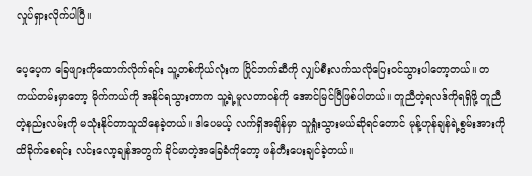လှုပ်ရှားလိုက်ပါပြီ။

ပေ့ပေ့က ခြေဖျားကိုထောက်လိုက်ရင်း သူ့တစ်ကိုယ်လုံးက ပြိုင်ဘက်ဆီကို လျှပ်စီးလက်သလိုပြေး၀င်သွားပါတော့တယ်။ တကယ်တမ်းမှာတော့ မိုက်ကယ်ကို အနိုင်ရသွားတာက သူ့ရဲ့မူလတာ၀န်ကို အောင်မြင်ပြီဖြစ်ပါတယ်။ တူညီတဲ့ရလဒ်ကိုရရှိဖို့ တူညီတဲ့နည်းလမ်းကို မသုံးနိုင်တာသူသိနေခဲ့တယ်။ ဒါပေမယ့် လက်ရှိအချိန်မှာ သူရှုံးသွားမယ်ဆိုရင်တောင် မုန့်ဟုန်ချန်ရဲ့စွမ်းအားကို ထိခိုက်စေရင်း လင်းလော့ချန်အတွက် ခိုင်မာတဲ့အခြေခံကိုတော့ ဖန်တီးပေးချင်ခဲ့တယ်။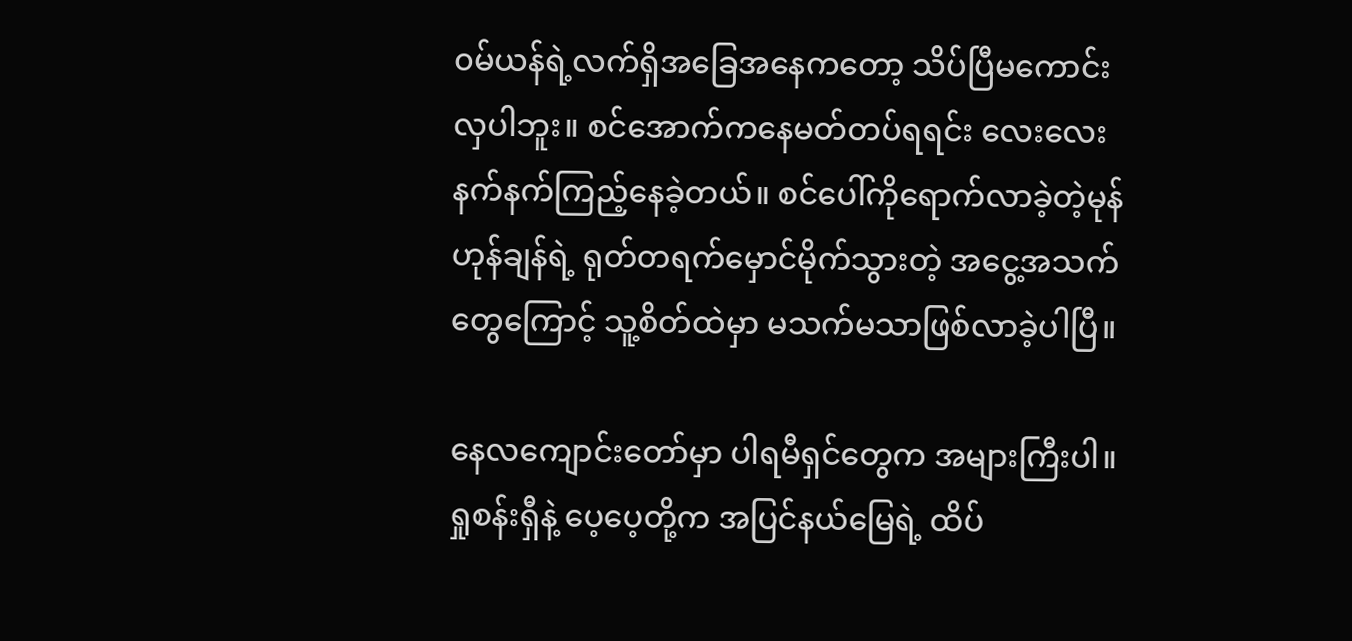၀မ်ယန်ရဲ့လက်ရှိအခြေအနေကတော့ သိပ်ပြီမကောင်းလှပါဘူး။ စင်အောက်ကနေမတ်တပ်ရရင်း လေးလေးနက်နက်ကြည့်နေခဲ့တယ်။ စင်ပေါ်ကိုရောက်လာခဲ့တဲ့မုန်ဟုန်ချန်ရဲ့ ရုတ်တရက်မှောင်မိုက်သွားတဲ့ အငွေ့အသက်တွေကြောင့် သူ့စိတ်ထဲမှာ မသက်မသာဖြစ်လာခဲ့ပါပြီ။

နေလကျောင်းတော်မှာ ပါရမီရှင်တွေက အများကြီးပါ။ ရှုစန်းရှီနဲ့ ပေ့ပေ့တို့က အပြင်နယ်မြေရဲ့ ထိပ်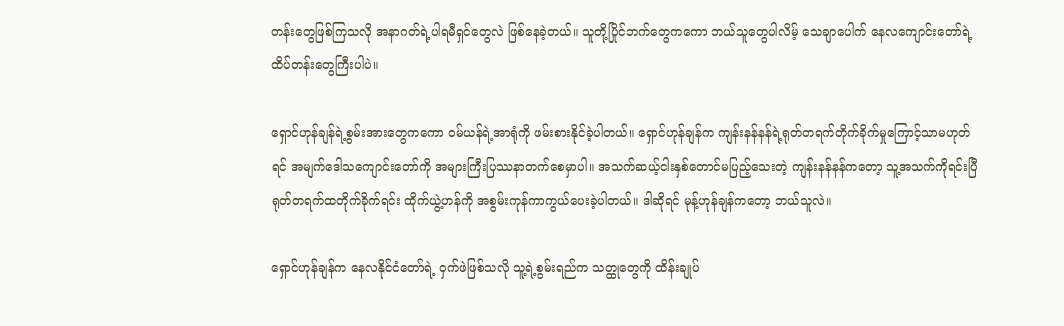တန်းတွေဖြစ်ကြသလို အနာဂတ်ရဲ့ပါရမီရှင်တွေလဲ ဖြစ်နေခဲ့တယ်။ သူတို့ပြိုင်ဘက်တွေကကော ဘယ်သူတွေပါလိမ့် သေချာပေါက် နေလကျောင်းတော်ရဲ့ ထိပ်တန်းတွေကြီးပါပဲ။

ရှောင်ဟုန်ချန်ရဲ့စွမ်းအားတွေကကော ၀မ်ယန်ရဲ့အာရုံကို ဖမ်းစားနိုင်ခဲ့ပါတယ်။ ရှောင်ဟုန်ချန်က ကျန်းနန်နန်ရဲ့ရုတ်တရက်တိုက်ခိုက်မှုကြောင့်သာမဟုတ်ရင် အမျက်ဒေါသကျောင်းတော်ကို အများကြီးပြဿနာတက်စေမှာပါ။ အသက်ဆယ့်ငါးနှစ်တောင်မပြည့်သေးတဲ့ ကျန်းနန်နန်ကတော့ သူ့အသက်ကိုရင်းပြီ ရုတ်တရက်ထတိုက်ခိုက်ရင်း ထိုက်ယွဲ့ဟန်ကို အစွမ်းကုန်ကာကွယ်ပေးခဲ့ပါတယ်။ ဒါဆိုရင် မုန့်ဟုန်ချန်ကတော့ ဘယ်သူလဲ။

ရှောင်ဟုန်ချန်က နေလနိုင်ငံတော်ရဲ့ ၀ှက်ဖဲဖြစ်သလို သူ့ရဲ့စွမ်းရည်က သတ္ထုတွေကို ထိန်းချုပ်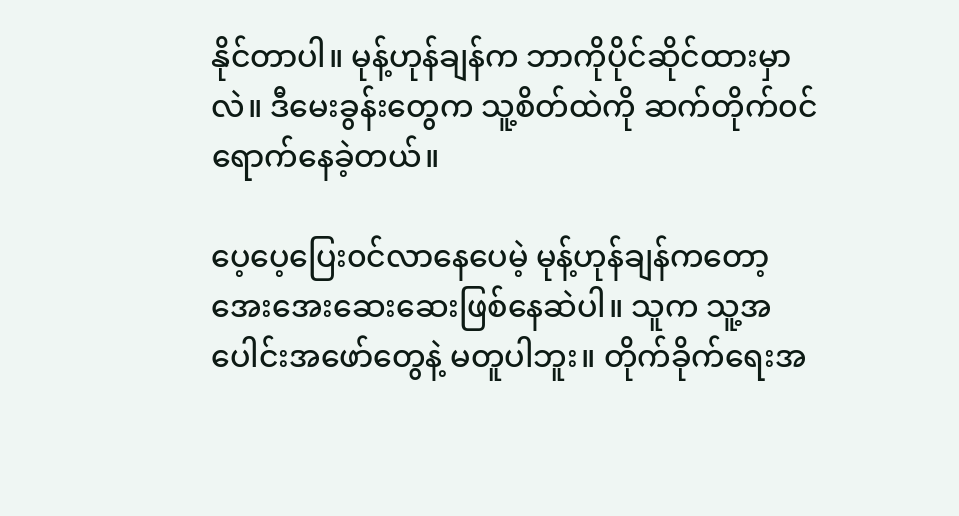နိုင်တာပါ။ မုန့်ဟုန်ချန်က ဘာကိုပိုင်ဆိုင်ထားမှာလဲ။ ဒီမေးခွန်းတွေက သူ့စိတ်ထဲကို ဆက်တိုက်၀င်ရောက်နေခဲ့တယ်။

ပေ့ပေ့ပြေး၀င်လာနေပေမဲ့ မုန့်ဟုန်ချန်ကတော့ အေးအေးဆေးဆေးဖြစ်နေဆဲပါ။ သူက သူ့အပေါင်းအဖော်တွေနဲ့ မတူပါဘူး။ တိုက်ခိုက်ရေးအ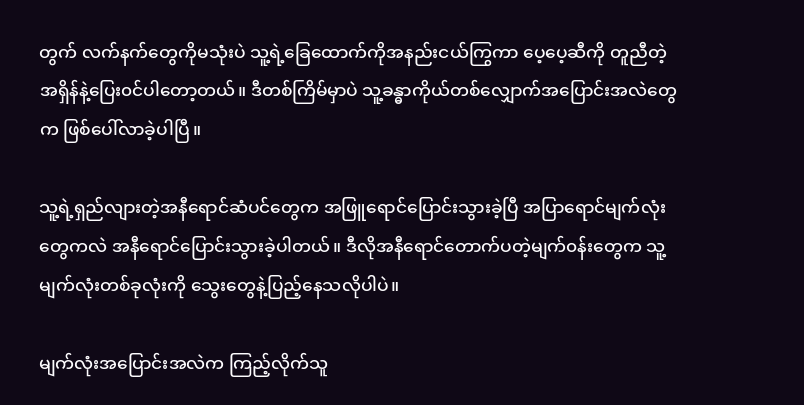တွက် လက်နက်တွေကိုမသုံးပဲ သူ့ရဲ့ခြေထောက်ကိုအနည်းငယ်ကြွကာ ပေ့ပေ့ဆီကို တူညီတဲ့အရှိန်နဲ့ပြေး၀င်ပါတော့တယ်။ ဒီတစ်ကြိမ်မှာပဲ သူ့ခန္ဓာကိုယ်တစ်လျှောက်အပြောင်းအလဲတွေက ဖြစ်ပေါ်လာခဲ့ပါပြီ။

သူ့ရဲ့ရှည်လျားတဲ့အနီရောင်ဆံပင်တွေက အဖြူရောင်ပြောင်းသွားခဲ့ပြီ အပြာရောင်မျက်လုံးတွေကလဲ အနီရောင်ပြောင်းသွားခဲ့ပါတယ်။ ဒီလိုအနီရောင်တောက်ပတဲ့မျက်၀န်းတွေက သူ့မျက်လုံးတစ်ခုလုံးကို သွေးတွေနဲ့ပြည့်နေသလိုပါပဲ။

မျက်လုံးအပြောင်းအလဲက ကြည့်လိုက်သူ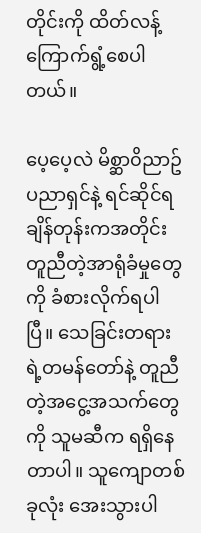တိုင်းကို ထိတ်လန့်ကြောက်ရွံ့စေပါတယ်။

ပေ့ပေ့လဲ မိစ္ဆာ၀ိညာဥ်ပညာရှင်နဲ့ ရင်ဆိုင်ရချိန်တုန်းကအတိုင်း တူညီတဲ့အာရုံခံမှုတွေကို ခံစားလိုက်ရပါပြီ။ သေခြင်းတရားရဲ့တမန်တော်နဲ့ တူညီတဲ့အငွေ့အသက်တွေကို သူမဆီက ရရှိနေတာပါ။ သူကျောတစ်ခုလုံး အေးသွားပါ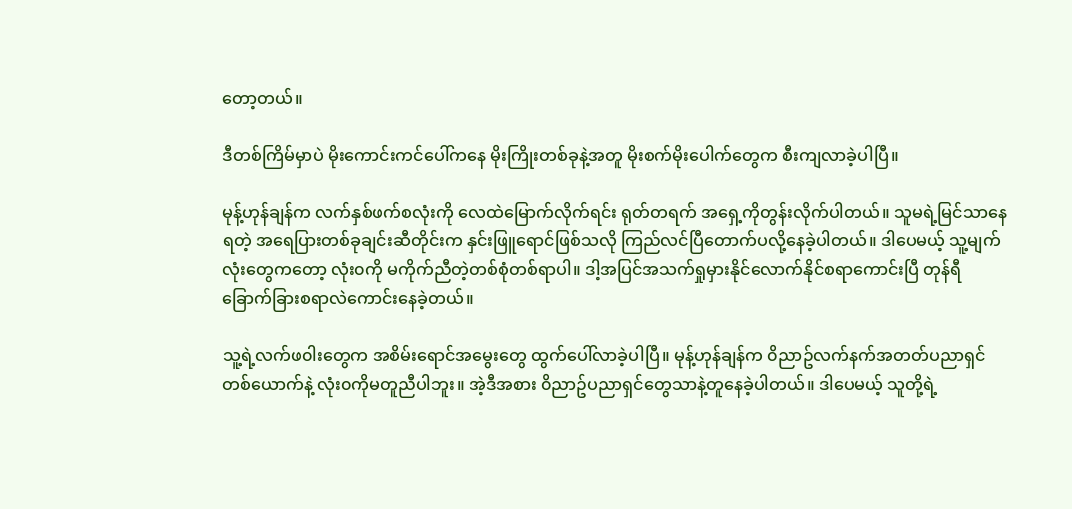တော့တယ်။

ဒီတစ်ကြိမ်မှာပဲ မိုးကောင်းကင်ပေါ်ကနေ မိုးကြိုးတစ်ခုနဲ့အတူ မိုးစက်မိုးပေါက်တွေက စီးကျလာခဲ့ပါပြီ။

မုန့်ဟုန်ချန်က လက်နှစ်ဖက်စလုံးကို လေထဲမြောက်လိုက်ရင်း ရုတ်တရက် အရှေ့ကိုတွန်းလိုက်ပါတယ်။ သူမရဲ့မြင်သာနေရတဲ့ အရေပြားတစ်ခုချင်းဆီတိုင်းက နှင်းဖြူရောင်ဖြစ်သလို ကြည်လင်ပြီတောက်ပလို့နေခဲ့ပါတယ်။ ဒါပေမယ့် သူ့မျက်လုံးတွေကတော့ လုံး၀ကို မကိုက်ညီတဲ့တစ်စုံတစ်ရာပါ။ ဒါ့အပြင်အသက်ရှုမှားနိုင်လောက်နိုင်စရာကောင်းပြီ တုန်ရီခြောက်ခြားစရာလဲကောင်းနေခဲ့တယ်။

သူ့ရဲ့လက်ဖ၀ါးတွေက အစိမ်းရောင်အမွေးတွေ ထွက်ပေါ်လာခဲ့ပါပြီ။ မုန့်ဟုန်ချန်က ၀ိညာဥ်လက်နက်အတတ်ပညာရှင်တစ်ယောက်နဲ့ လုံး၀ကိုမတူညီပါဘူး။ အဲ့ဒီအစား ၀ိညာဥ်ပညာရှင်တွေသာနဲ့တူနေခဲ့ပါတယ်။ ဒါပေမယ့် သူတို့ရဲ့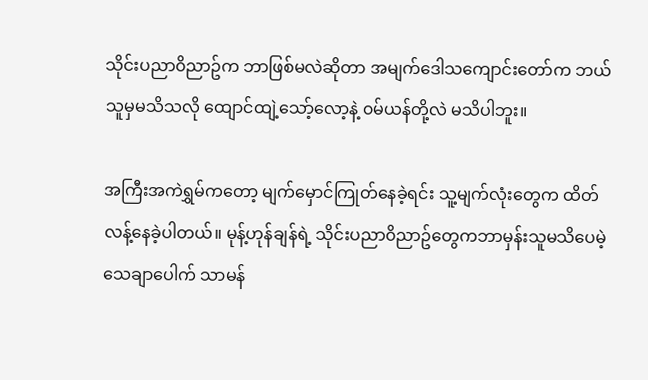သိုင်းပညာ၀ိညာဥ်က ဘာဖြစ်မလဲဆိုတာ အမျက်ဒေါသကျောင်းတော်က ဘယ်သူမှမသိသလို ထျောင်ထျဲ့သော့်လော့နဲ့ ၀မ်ယန်တို့လဲ မသိပါဘူး။

အကြီးအကဲရွှမ်ကတော့ မျက်မှောင်ကြုတ်နေခဲ့ရင်း သူ့မျက်လုံးတွေက ထိတ်လန့်နေခဲ့ပါတယ်။ မုန့်ဟုန်ချန်ရဲ့ သိုင်းပညာ၀ိညာဥ်တွေကဘာမှန်းသူမသိပေမဲ့ သေချာပေါက် သာမန်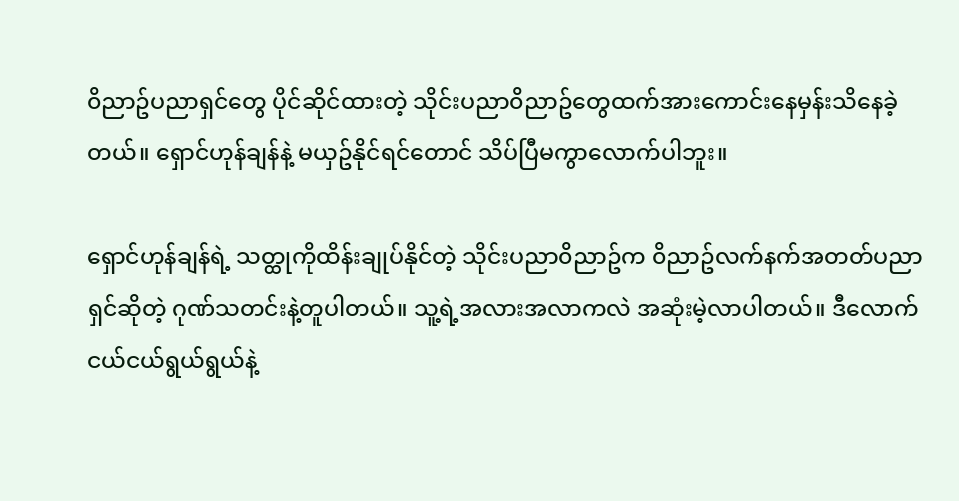၀ိညာဥ်ပညာရှင်တွေ ပိုင်ဆိုင်ထားတဲ့ သိုင်းပညာ၀ိညာဥ်တွေထက်အားကောင်းနေမှန်းသိနေခဲ့တယ်။ ရှောင်ဟုန်ချန်နဲ့ မယှဥ်နိုင်ရင်တောင် သိပ်ပြီမကွာလောက်ပါဘူး။

ရှောင်ဟုန်ချန်ရဲ့ သတ္ထုကိုထိန်းချုပ်နိုင်တဲ့ သိုင်းပညာ၀ိညာဥ်က ၀ိညာဥ်လက်နက်အတတ်ပညာရှင်ဆိုတဲ့ ဂုဏ်သတင်းနဲ့တူပါတယ်။ သူ့ရဲ့အလားအလာကလဲ အဆုံးမဲ့လာပါတယ်။ ဒီလောက်ငယ်ငယ်ရွယ်ရွယ်နဲ့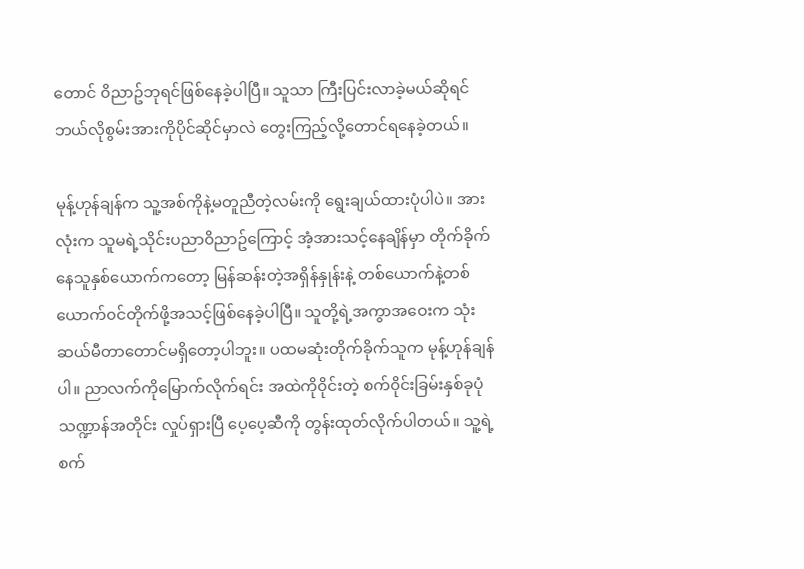တောင် ၀ိညာဥ်ဘုရင်ဖြစ်နေခဲ့ပါပြီ။ သူသာ ကြီးပြင်းလာခဲ့မယ်ဆိုရင် ဘယ်လိုစွမ်းအားကိုပိုင်ဆိုင်မှာလဲ တွေးကြည့်လို့တောင်ရနေခဲ့တယ်။

မုန့်ဟုန်ချန်က သူ့အစ်ကိုနဲ့မတူညီတဲ့လမ်းကို ရွေးချယ်ထားပုံပါပဲ။ အားလုံးက သူမရဲ့သိုင်းပညာ၀ိညာဥ်ကြောင့် အံ့အားသင့်နေချိန်မှာ တိုက်ခိုက်နေသူနှစ်ယောက်ကတော့ မြန်ဆန်းတဲ့အရှိန်နှုန်းနဲ့ တစ်ယောက်နဲ့တစ်ယောက်၀င်တိုက်ဖို့အသင့်ဖြစ်နေခဲ့ပါပြီ။ သူတို့ရဲ့အကွာအဝေးက သုံးဆယ်မီတာတောင်မရှိတော့ပါဘူး။ ပထမဆုံးတိုက်ခိုက်သူက မုန့်ဟုန်ချန်ပါ။ ညာလက်ကိုမြောက်လိုက်ရင်း အထဲကို၀ိုင်းတဲ့ စက်၀ိုင်းခြမ်းနှစ်ခုပုံသဏ္ဍာန်အတိုင်း လှုပ်ရှားပြီ ပေ့ပေ့ဆီကို တွန်းထုတ်လိုက်ပါတယ်။ သူ့ရဲ့စက်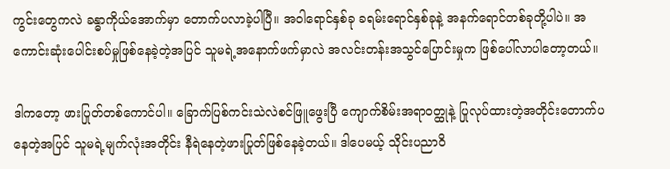ကွင်းတွေကလဲ ခန္ဓာကိုယ်အောက်မှာ တောက်ပလာခဲ့ပါပြီ။ အ၀ါရောင်နှစ်ခု ခရမ်းရောင်နှစ်ခုနဲ့ အနက်ရောင်တစ်ခုတို့ပါပဲ။ အကောင်းဆုံးပေါင်းစပ်မှုဖြစ်နေခဲ့တဲ့အပြင် သူမရဲ့အနောက်ဖက်မှာလဲ အလင်းတန်းအသွင်ပြောင်းမှုက ဖြစ်ပေါ်လာပါတော့တယ်။

ဒါကတော့ ဖားပြုတ်တစ်ကောင်ပါ။ ခြောက်ပြစ်ကင်းသဲလဲစင်ဖြူဖွေးပြီ ကျောက်စိမ်းအရာ၀တ္ထုနဲ့ ပြုလုပ်ထားတဲ့အတိုင်းတောက်ပနေတဲ့အပြင် သူမရဲ့မျက်လုံးအတိုင်း နီရဲနေတဲ့ဖားပြုတ်ဖြစ်နေခဲ့တယ်။ ဒါပေမယ့် သိုင်းပညာ၀ိ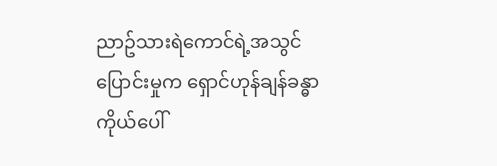ညာဥ်သားရဲကောင်ရဲ့အသွင်ပြောင်းမှုက ရှောင်ဟုန်ချန်ခန္ဓာကိုယ်ပေါ်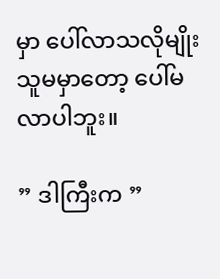မှာ ပေါ်လာသလိုမျိုး သူမမှာတော့ ပေါ်မလာပါဘူး။

” ဒါကြီးက ”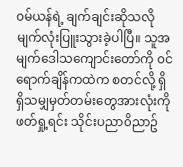၀မ်ယန်ရဲ့ ချက်ချင်းဆိုသလို မျက်လုံးပြူးသွားခဲ့ပါပြီ။ သူအမျက်ဒေါသကျောင်းတော်ကို ၀င်ရောက်ချိန်ကထဲက စတင်လို့ ရှိရှိသမျှမှတ်တမ်းတွေအားလုံးကို ဖတ်ရှု့ရင်း သိုင်းပညာ၀ိညာဥ်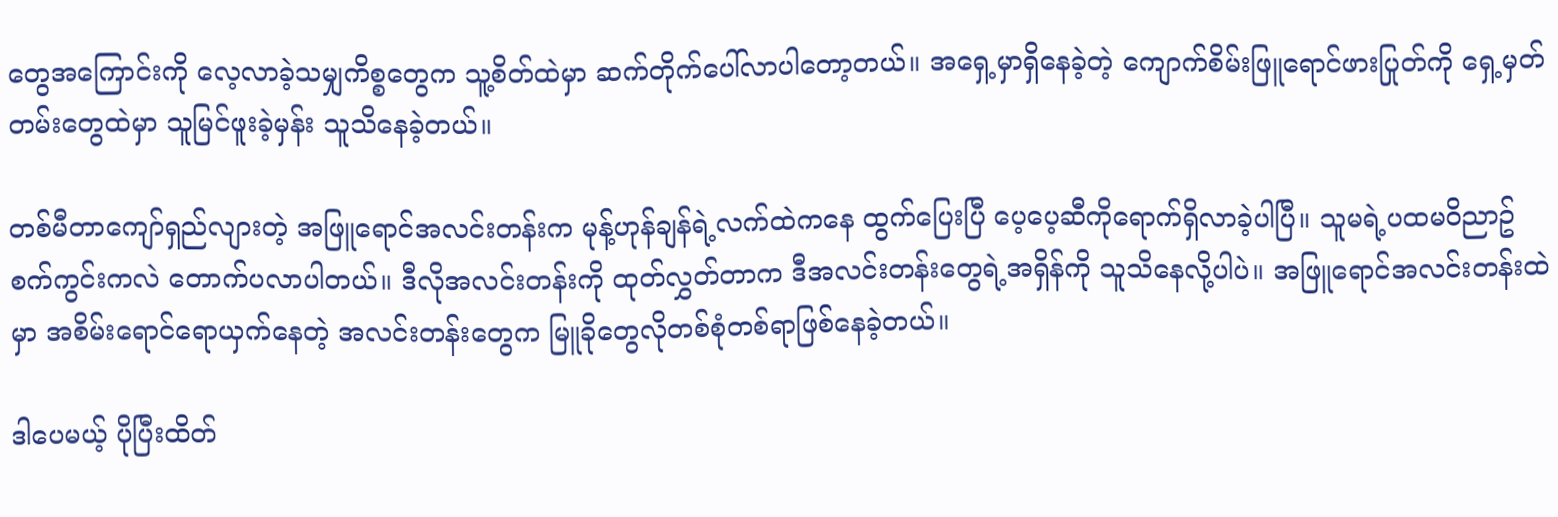တွေအကြောင်းကို လေ့လာခဲ့သမျှကိစ္စတွေက သူ့စိတ်ထဲမှာ ဆက်တိုက်ပေါ်လာပါတော့တယ်။ အရှေ့မှာရှိနေခဲ့တဲ့ ကျောက်စိမ်းဖြူရောင်ဖားပြုတ်ကို ရှေ့မှတ်တမ်းတွေထဲမှာ သူမြင်ဖူးခဲ့မှန်း သူသိနေခဲ့တယ်။

တစ်မီတာကျော်ရှည်လျားတဲ့ အဖြူရောင်အလင်းတန်းက မုန့်ဟုန်ချန်ရဲ့လက်ထဲကနေ ထွက်ပြေးပြီ ပေ့ပေ့ဆီကိုရောက်ရှိလာခဲ့ပါပြီ။ သူမရဲ့ပထမ၀ိညာဥ်စက်ကွင်းကလဲ တောက်ပလာပါတယ်။ ဒီလိုအလင်းတန်းကို ထုတ်လွှတ်တာက ဒီအလင်းတန်းတွေရဲ့အရှိန်ကို သူသိနေလို့ပါပဲ။ အဖြူရောင်အလင်းတန်းထဲမှာ အစိမ်းရောင်ရောယှက်နေတဲ့ အလင်းတန်းတွေက မြူခိုတွေလိုတစ်စုံတစ်ရာဖြစ်နေခဲ့တယ်။

ဒါပေမယ့် ပိုပြီးထိတ်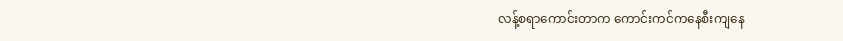လန့်စရာကောင်းတာက ကောင်းကင်ကနေစီးကျနေ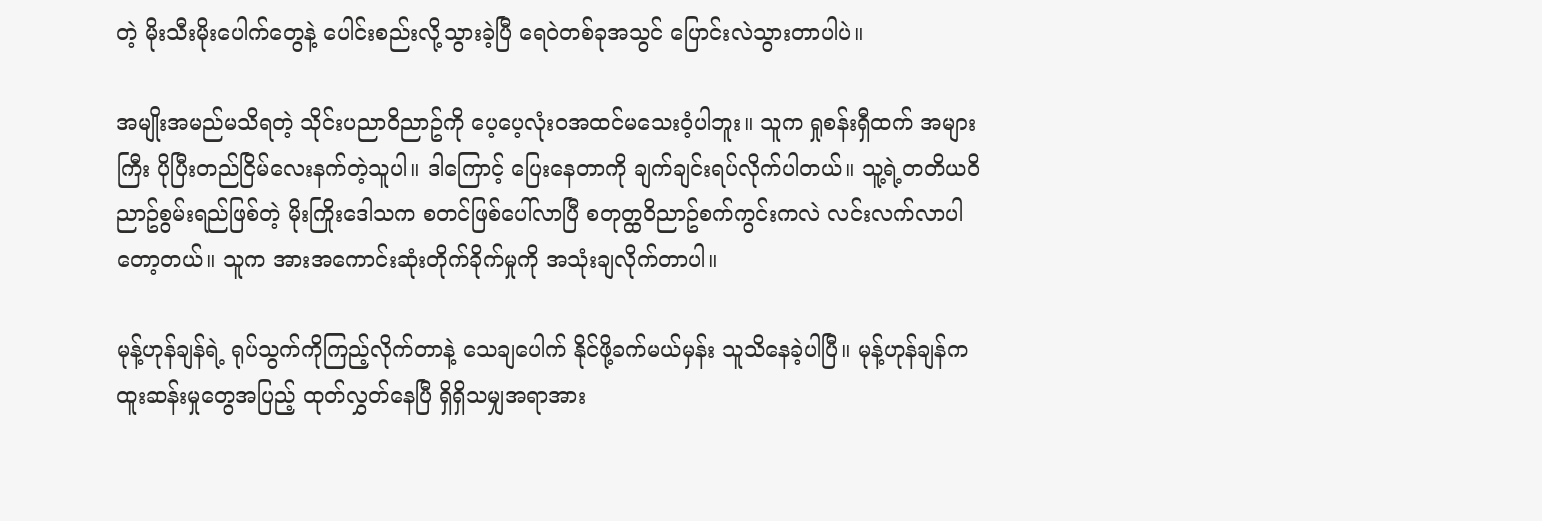တဲ့ မိုးသီးမိုးပေါက်တွေနဲ့ ပေါင်းစည်းလို့သွားခဲ့ပြီ ရေ၀ဲတစ်ခုအသွင် ပြောင်းလဲသွားတာပါပဲ။

အမျိုးအမည်မသိရတဲ့ သိုင်းပညာ၀ိညာဥ်ကို ပေ့ပေ့လုံး၀အထင်မသေး၀ံ့ပါဘူး။ သူက ရှုစန်းရှီထက် အများကြီး ပိုပြီးတည်ငြိမ်လေးနက်တဲ့သူပါ။ ဒါကြောင့် ပြေးနေတာကို ချက်ချင်းရပ်လိုက်ပါတယ်။ သူ့ရဲ့တတိယ၀ိညာဥ်စွမ်းရည်ဖြစ်တဲ့ မိုးကြိုးဒေါသက စတင်ဖြစ်ပေါ်လာပြီ စတုတ္ထ၀ိညာဥ်စက်ကွင်းကလဲ လင်းလက်လာပါတော့တယ်။ သူက အားအကောင်းဆုံးတိုက်ခိုက်မှုကို အသုံးချလိုက်တာပါ။

မုန့်ဟုန်ချန်ရဲ့ ရုပ်သွက်ကိုကြည့်လိုက်တာနဲ့ သေချပေါက် နိုင်ဖို့ခက်မယ်မှန်း သူသိနေခဲ့ပါပြီ။ မုန့်ဟုန်ချန်က ထူးဆန်းမှုတွေအပြည့် ထုတ်လွှတ်နေပြီ ရှိရှိသမျှအရာအား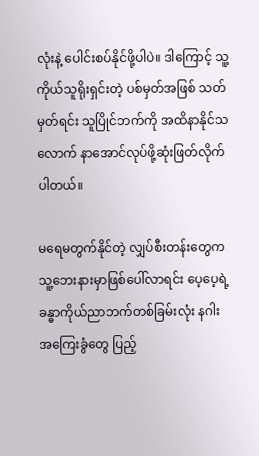လုံးနဲ့ ပေါင်းစပ်နိုင်ဖို့ပါပဲ။ ဒါကြောင့် သူ့ကိုယ်သူရိုးရှင်းတဲ့ ပစ်မှတ်အဖြစ် သတ်မှတ်ရင်း သူပြိုင်ဘက်ကို အထိနာနိုင်သလောက် နာအောင်လုပ်ဖို့ဆုံးဖြတ်လိုက်ပါတယ်။

မရေမတွက်နိုင်တဲ့ လျှပ်စီးတန်းတွေက သူ့ဘေးနားမှာဖြစ်ပေါ်လာရင်း ပေ့ပေ့ရဲ့ခန္ဓာကိုယ်ညာဘက်တစ်ခြမ်းလုံး နဂါးအကြေးခွံတွေ ပြည့်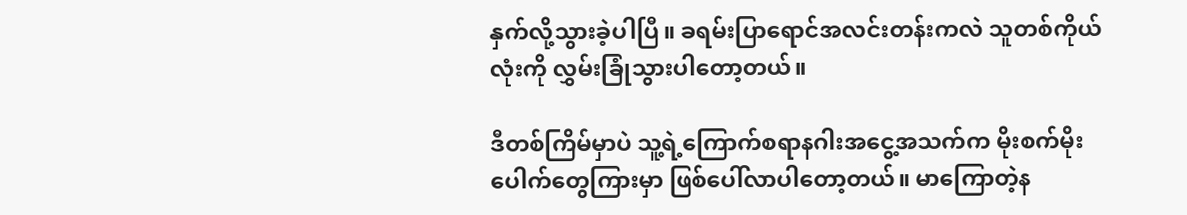နှက်လို့သွားခဲ့ပါပြီ။ ခရမ်းပြာရောင်အလင်းတန်းကလဲ သူတစ်ကိုယ်လုံးကို လွှမ်းခြုံသွားပါတော့တယ်။

ဒီတစ်ကြိမ်မှာပဲ သူ့ရဲ့ကြောက်စရာနဂါးအငွေ့အသက်က မိုးစက်မိုးပေါက်တွေကြားမှာ ဖြစ်ပေါ်လာပါတော့တယ်။ မာကြောတဲ့န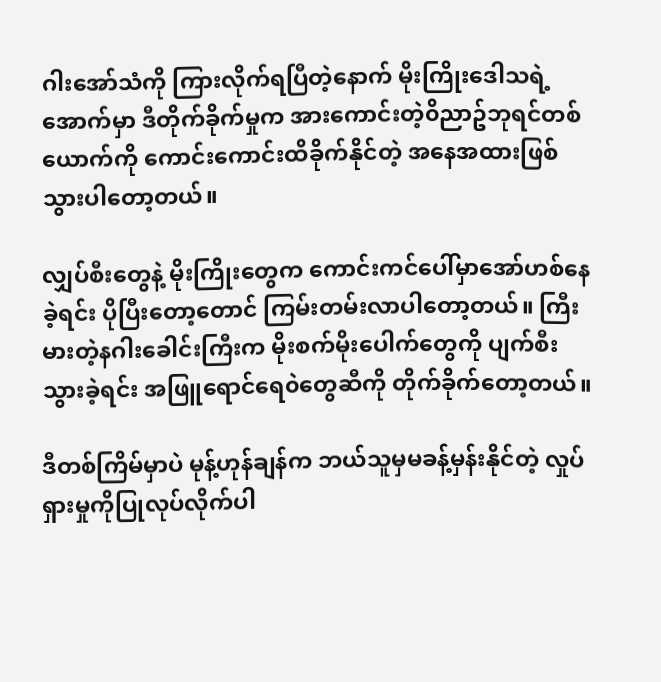ဂါးအော်သံကို ကြားလိုက်ရပြီတဲ့နောက် မိုးကြိုးဒေါသရဲ့အောက်မှာ ဒီတိုက်ခိုက်မှုက အားကောင်းတဲ့၀ိညာဥ်ဘုရင်တစ်ယောက်ကို ကောင်းကောင်းထိခိုက်နိုင်တဲ့ အနေအထားဖြစ်သွားပါတော့တယ်။

လျှပ်စီးတွေနဲ့ မိုးကြိုးတွေက ကောင်းကင်ပေါ်မှာအော်ဟစ်နေခဲ့ရင်း ပိုပြီးတော့တောင် ကြမ်းတမ်းလာပါတော့တယ်။ ကြီးမားတဲ့နဂါးခေါင်းကြီးက မိုးစက်မိုးပေါက်တွေကို ပျက်စီးသွားခဲ့ရင်း အဖြူရောင်ရေ၀ဲတွေဆီကို တိုက်ခိုက်တော့တယ်။

ဒီတစ်ကြိမ်မှာပဲ မုန့်ဟုန်ချန်က ဘယ်သူမှမခန့်မှန်းနိုင်တဲ့ လှုပ်ရှားမှုကိုပြုလုပ်လိုက်ပါ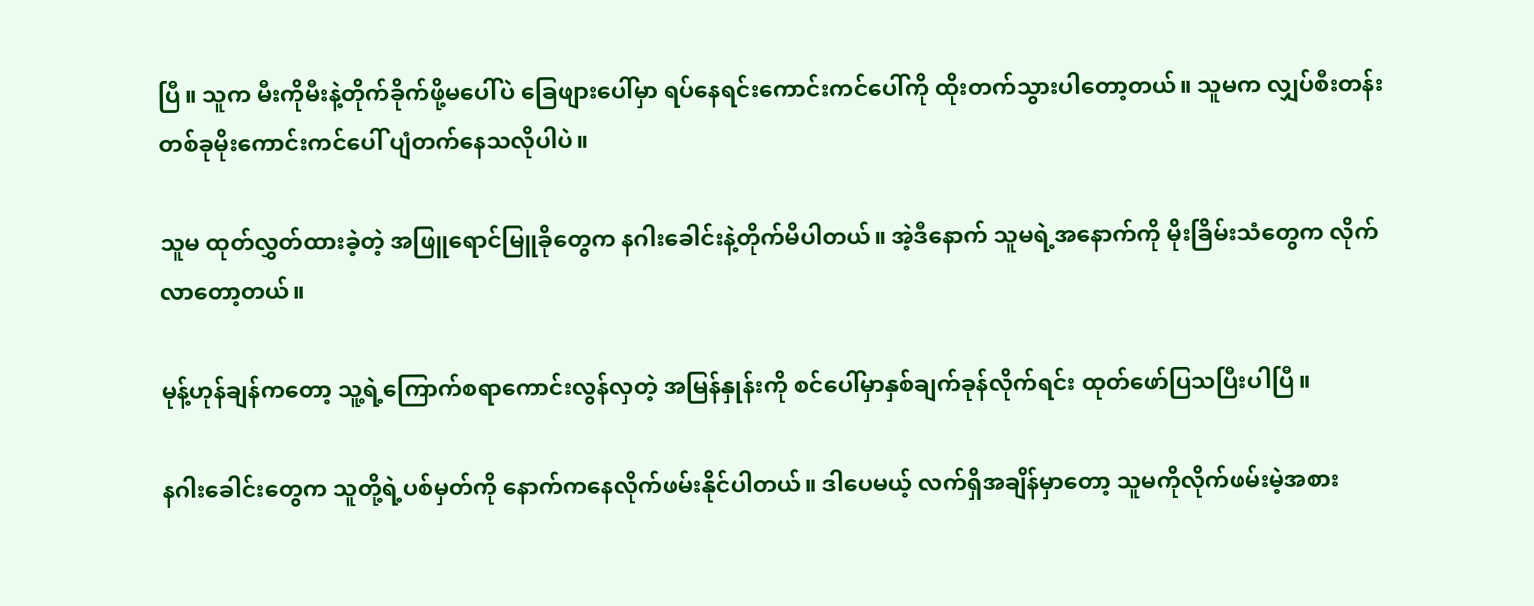ပြီ။ သူက မီးကိုမီးနဲ့တိုက်ခိုက်ဖို့မပေါ်ပဲ ခြေဖျားပေါ်မှာ ရပ်နေရင်းကောင်းကင်ပေါ်ကို ထိုးတက်သွားပါတော့တယ်။ သူမက လျှပ်စီးတန်းတစ်ခုမိုးကောင်းကင်ပေါ် ပျံတက်နေသလိုပါပဲ။

သူမ ထုတ်လွှတ်ထားခဲ့တဲ့ အဖြူရောင်မြူခိုတွေက နဂါးခေါင်းနဲ့တိုက်မိပါတယ်။ အဲ့ဒီနောက် သူမရဲ့အနောက်ကို မိုးခြိမ်းသံတွေက လိုက်လာတော့တယ်။

မုန့်ဟုန်ချန်ကတော့ သူ့ရဲ့ကြောက်စရာကောင်းလွန်လှတဲ့ အမြန်နှုန်းကို စင်ပေါ်မှာနှစ်ချက်ခုန်လိုက်ရင်း ထုတ်ဖော်ပြသပြီးပါပြီ။

နဂါးခေါင်းတွေက သူတို့ရဲ့ပစ်မှတ်ကို နောက်ကနေလိုက်ဖမ်းနိုင်ပါတယ်။ ဒါပေမယ့် လက်ရှိအချိန်မှာတော့ သူမကိုလိုက်ဖမ်းမဲ့အစား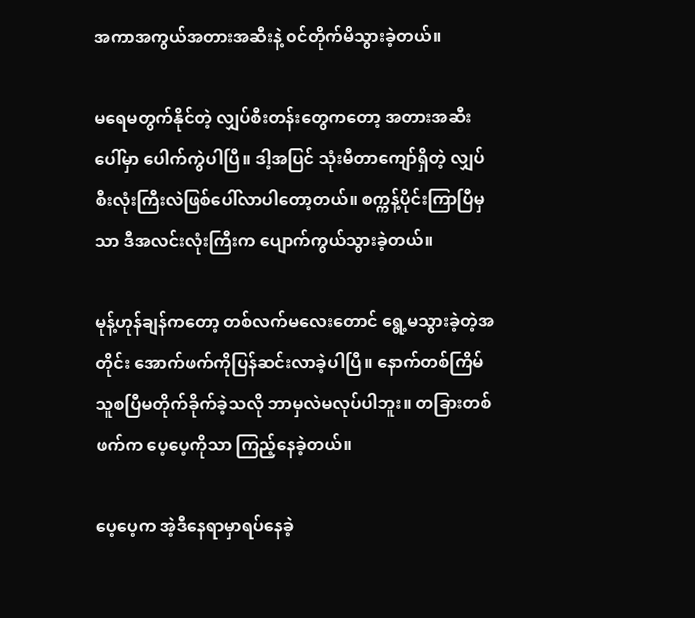အကာအကွယ်အတားအဆီးနဲ့ ၀င်တိုက်မိသွားခဲ့တယ်။

မရေမတွက်နိုင်တဲ့ လျှပ်စီးတန်းတွေကတော့ အတားအဆီးပေါ်မှာ ပေါက်ကွဲပါပြီ။ ဒါ့အပြင် သုံးမီတာကျော်ရှိတဲ့ လျှပ်စီးလုံးကြီးလဲဖြစ်ပေါ်လာပါတော့တယ်။ စက္ကန့်ပိုင်းကြာပြီမှသာ ဒီအလင်းလုံးကြီးက ပျောက်ကွယ်သွားခဲ့တယ်။

မုန့်ဟုန်ချန်ကတော့ တစ်လက်မလေးတောင် ရွေ့မသွားခဲ့တဲ့အတိုင်း အောက်ဖက်ကိုပြန်ဆင်းလာခဲ့ပါပြီ။ နောက်တစ်ကြိမ် သူစပြီမတိုက်ခိုက်ခဲ့သလို ဘာမှလဲမလုပ်ပါဘူး။ တခြားတစ်ဖက်က ပေ့ပေ့ကိုသာ ကြည့်နေခဲ့တယ်။

ပေ့ပေ့က အဲ့ဒီနေရာမှာရပ်နေခဲ့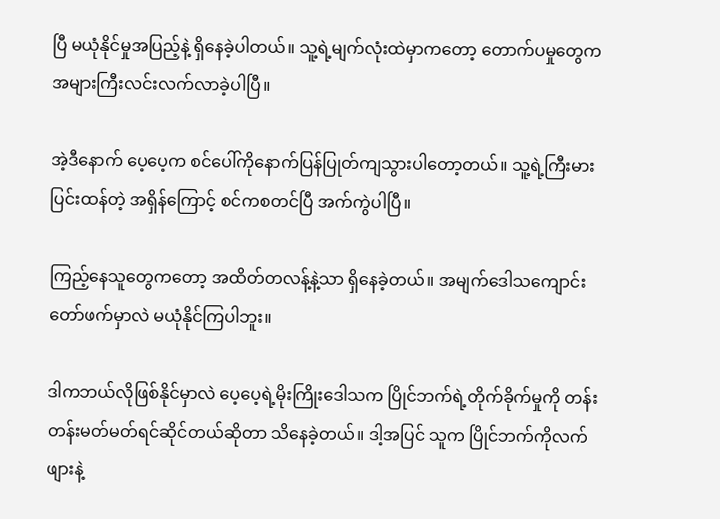ပြီ မယုံနိုင်မှုအပြည့်နဲ့ ရှိနေခဲ့ပါတယ်။ သူ့ရဲ့မျက်လုံးထဲမှာကတော့ တောက်ပမှုတွေက အများကြီးလင်းလက်လာခဲ့ပါပြီ။

အဲ့ဒီနောက် ပေ့ပေ့က စင်ပေါ်ကိုနောက်ပြန်ပြုတ်ကျသွားပါတော့တယ်။ သူ့ရဲ့ကြီးမားပြင်းထန်တဲ့ အရှိန်ကြောင့် စင်ကစတင်ပြီ အက်ကွဲပါပြီ။

ကြည့်နေသူတွေကတော့ အထိတ်တလန့်နဲ့သာ ရှိနေခဲ့တယ်။ အမျက်ဒေါသကျောင်းတော်ဖက်မှာလဲ မယုံနိုင်ကြပါဘူး။

ဒါကဘယ်လိုဖြစ်နိုင်မှာလဲ ပေ့ပေ့ရဲ့မိုးကြိုးဒေါသက ပြိုင်ဘက်ရဲ့တိုက်ခိုက်မှုကို တန်းတန်းမတ်မတ်ရင်ဆိုင်တယ်ဆိုတာ သိနေခဲ့တယ်။ ဒါ့အပြင် သူက ပြိုင်ဘက်ကိုလက်ဖျားနဲ့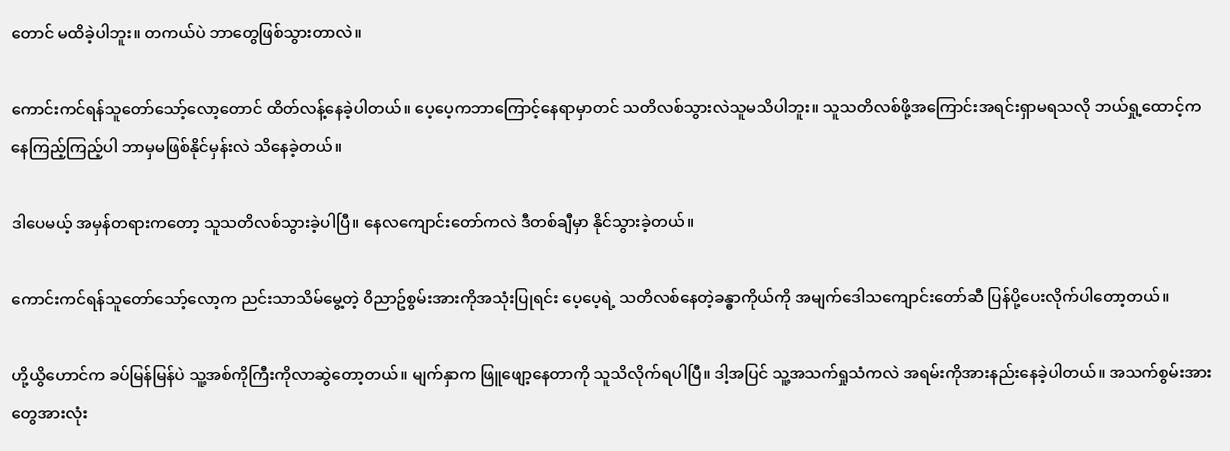တောင် မထိခဲ့ပါဘူး။ တကယ်ပဲ ဘာတွေဖြစ်သွားတာလဲ။

ကောင်းကင်ရန်သူတော်သော့်လော့တောင် ထိတ်လန့်နေခဲ့ပါတယ်။ ပေ့ပေ့ကဘာကြောင့်နေရာမှာတင် သတိလစ်သွားလဲသူမသိပါဘူး။ သူသတိလစ်ဖို့အကြောင်းအရင်းရှာမရသလို ဘယ်ရှု့ထောင့်ကနေကြည့်ကြည့်ပါ ဘာမှမဖြစ်နိုင်မှန်းလဲ သိနေခဲ့တယ်။

ဒါပေမယ့် အမှန်တရားကတော့ သူသတိလစ်သွားခဲ့ပါပြီ။ နေလကျောင်းတော်ကလဲ ဒီတစ်ချီမှာ နိုင်သွားခဲ့တယ်။

ကောင်းကင်ရန်သူတော်သော့်လော့က ညင်းသာသိမ်မွေ့တဲ့ ၀ိညာဥ်စွမ်းအားကိုအသုံးပြုရင်း ပေ့ပေ့ရဲ့ သတိလစ်နေတဲ့ခန္ဓာကိုယ်ကို အမျက်ဒေါသကျောင်းတော်ဆီ ပြန်ပို့ပေးလိုက်ပါတော့တယ်။

ဟို့ယွိဟောင်က ခပ်မြန်မြန်ပဲ သူ့အစ်ကိုကြီးကိုလာဆွဲတော့တယ်။ မျက်နှာက ဖြူဖျော့နေတာကို သူသိလိုက်ရပါပြီ။ ဒါ့အပြင် သူ့အသက်ရှုသံကလဲ အရမ်းကိုအားနည်းနေခဲ့ပါတယ်။ အသက်စွမ်းအားတွေအားလုံး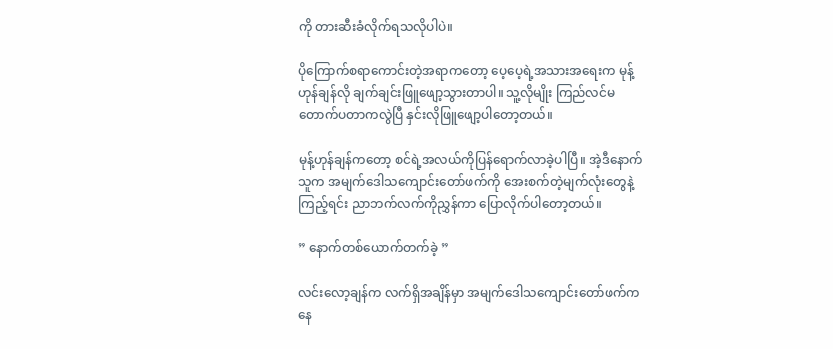ကို တားဆီးခံလိုက်ရသလိုပါပဲ။

ပိုကြောက်စရာကောင်းတဲ့အရာကတော့ ပေ့ပေ့ရဲ့အသားအရေးက မုန့်ဟုန်ချန်လို ချက်ချင်းဖြူဖျော့သွားတာပါ။ သူ့လိုမျိုး ကြည်လင်မတောက်ပတာကလွဲပြီ နှင်းလိုဖြူဖျော့ပါတော့တယ်။

မုန့်ဟုန်ချန်ကတော့ စင်ရဲ့အလယ်ကိုပြန်ရောက်လာခဲ့ပါပြီ။ အဲ့ဒီနောက် သူက အမျက်ဒေါသကျောင်းတော်ဖက်ကို အေးစက်တဲ့မျက်လုံးတွေနဲ့ကြည့်ရင်း ညာဘက်လက်ကိုညွှန်ကာ ပြောလိုက်ပါတော့တယ်။

” နောက်တစ်ယောက်တက်ခဲ့ ”

လင်းလော့ချန်က လက်ရှိအချိန်မှာ အမျက်ဒေါသကျောင်းတော်ဖက်ကနေ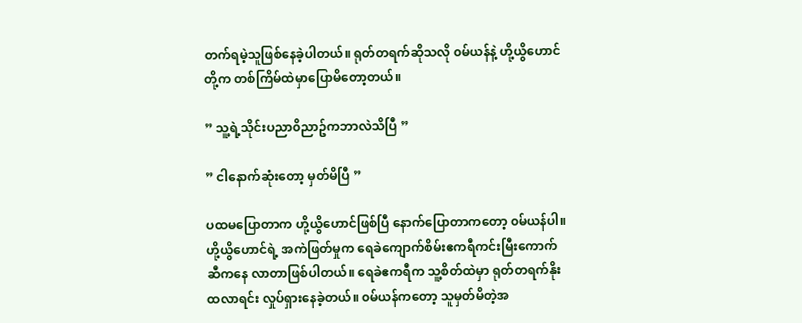တက်ရမဲ့သူဖြစ်နေခဲ့ပါတယ်။ ရုတ်တရက်ဆိုသလို ၀မ်ယန်နဲ့ ဟို့ယွိဟောင်တို့က တစ်ကြိမ်ထဲမှာပြောမိတော့တယ်။

” သူ့ရဲ့သိုင်းပညာ၀ိညာဥ်ကဘာလဲသိပြီ ”

” ငါနောက်ဆုံးတော့ မှတ်မိပြီ ”

ပထမပြောတာက ဟို့ယွိဟောင်ဖြစ်ပြီ နောက်ပြောတာကတော့ ၀မ်ယန်ပါ။ ဟို့ယွိဟောင်ရဲ့ အကဲဖြတ်မှုက ရေခဲကျောက်စိမ်းဧကရီကင်းမြီးကောက်ဆီကနေ လာတာဖြစ်ပါတယ်။ ရေခဲဧကရီက သူ့စိတ်ထဲမှာ ရုတ်တရက်နိုးထလာရင်း လှုပ်ရှားနေခဲ့တယ်။ ၀မ်ယန်ကတော့ သူမှတ်မိတဲ့အ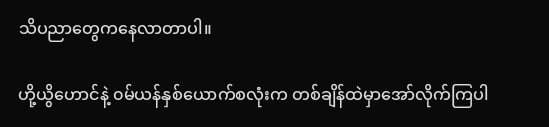သိပညာတွေကနေလာတာပါ။

ဟို့ယွိဟောင်နဲ့ ၀မ်ယန်နှစ်ယောက်စလုံးက တစ်ချိန်ထဲမှာအော်လိုက်ကြပါ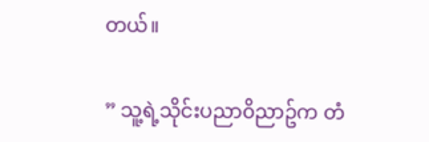တယ်။

” သူ့ရဲ့သိုင်းပညာ၀ိညာဥ်က တံ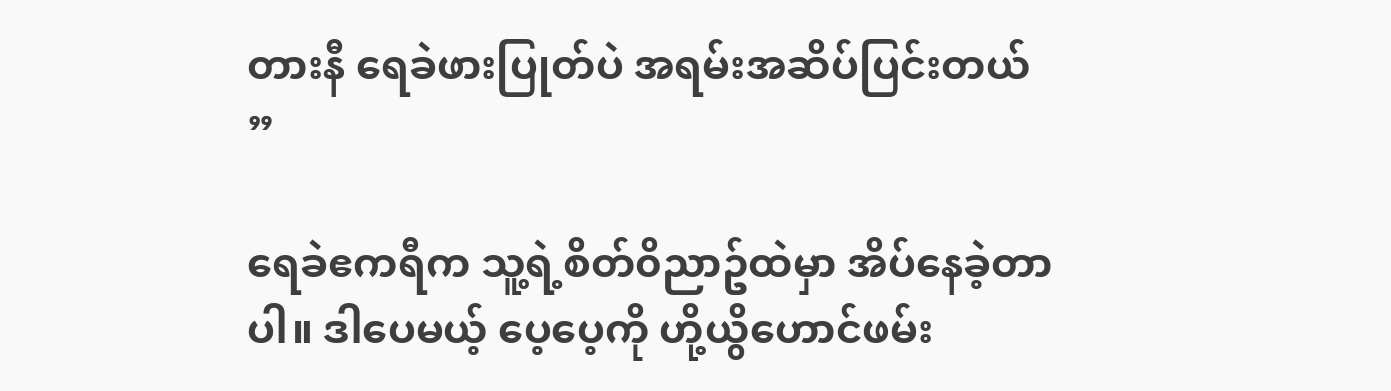တားနီ ရေခဲဖားပြုတ်ပဲ အရမ်းအဆိပ်ပြင်းတယ် ”

ရေခဲဧကရီက သူ့ရဲ့စိတ်၀ိညာဥ်ထဲမှာ အိပ်နေခဲ့တာပါ။ ဒါပေမယ့် ပေ့ပေ့ကို ဟို့ယွိဟောင်ဖမ်း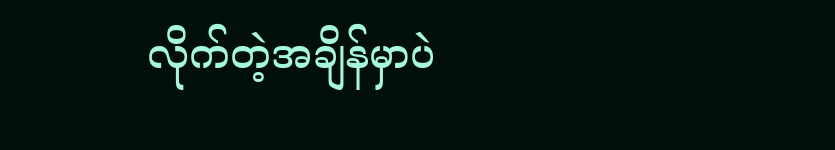လိုက်တဲ့အချိန်မှာပဲ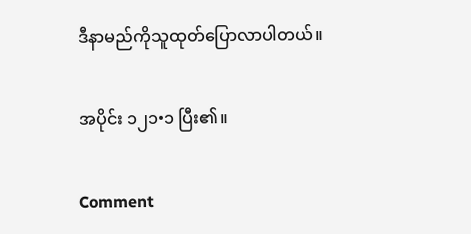ဒီနာမည်ကိုသူထုတ်ပြောလာပါတယ်။

အပိုင်း ၁၂၁•၁ ပြီး၏။

Comment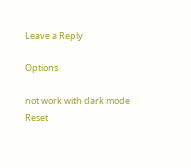Leave a Reply

Options

not work with dark mode
Reset